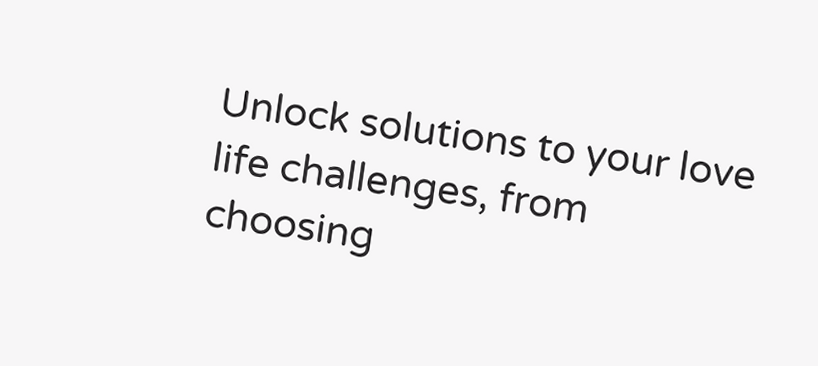Unlock solutions to your love life challenges, from choosing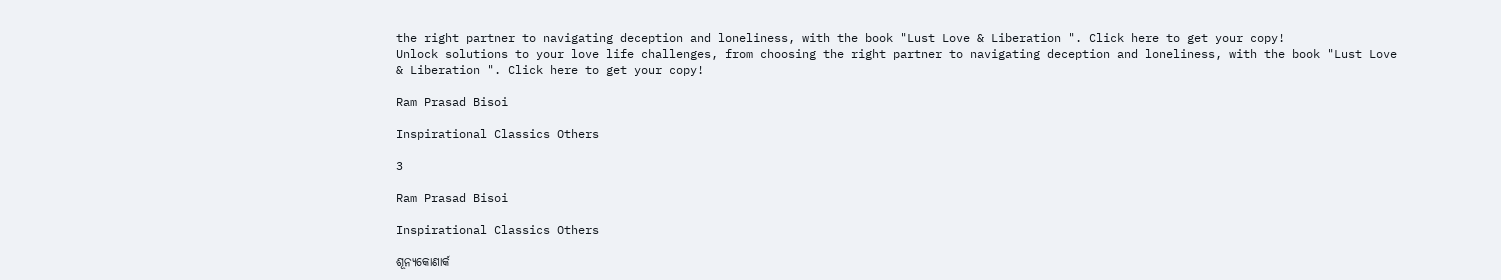the right partner to navigating deception and loneliness, with the book "Lust Love & Liberation ". Click here to get your copy!
Unlock solutions to your love life challenges, from choosing the right partner to navigating deception and loneliness, with the book "Lust Love & Liberation ". Click here to get your copy!

Ram Prasad Bisoi

Inspirational Classics Others

3

Ram Prasad Bisoi

Inspirational Classics Others

ଶୂନ୍ୟକୋଣାର୍କ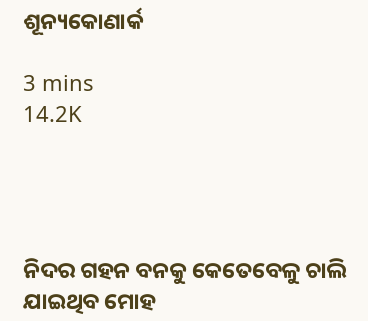ଶୂନ୍ୟକୋଣାର୍କ

3 mins
14.2K




ନିଦର ଗହନ ବନକୁ କେତେବେଳୁ ଚାଲି ଯାଇଥିବ ମୋହ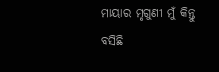ମାୟାର ମୃଗୁଣୀ ମୁଁ କିନ୍ତୁ ବସିଛି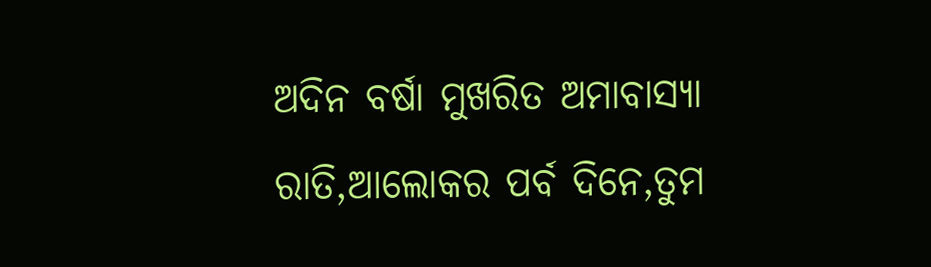ଅଦିନ ବର୍ଷା ମୁଖରିତ ଅମାବାସ୍ୟା ରାତି,ଆଲୋକର ପର୍ବ ଦିନେ,ତୁମ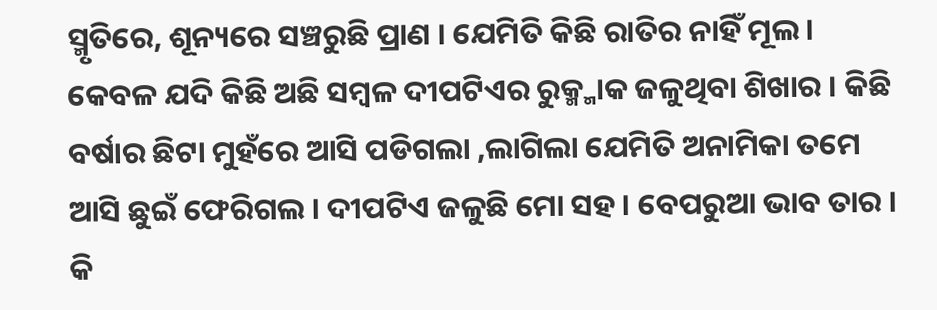ସ୍ମୃତିରେ, ଶୂନ୍ୟରେ ସଞ୍ଚରୁଛି ପ୍ରାଣ । ଯେମିତି କିଛି ରାତିର ନାହିଁ ମୂଲ । କେବଳ ଯଦି କିଛି ଅଛି ସମ୍ବଳ ଦୀପଟିଏର ରୁକ୍ମ୍ମାକ ଜଳୁଥିବା ଶିଖାର । କିଛି ବର୍ଷାର ଛିଟା ମୁହଁରେ ଆସି ପଡିଗଲା ,ଲାଗିଲା ଯେମିତି ଅନାମିକା ତମେ ଆସି ଛୁଇଁ ଫେରିଗଲ । ଦୀପଟିଏ ଜଳୁଛି ମୋ ସହ । ବେପରୁଆ ଭାବ ତାର । କି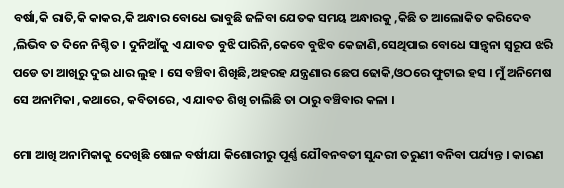ବର୍ଷା,କି ରାତି,କି କାକର,କି ଅନ୍ଧାର ବୋଧେ ଭାବୁଛି ଜଳିବା ଯେତକ ସମୟ ଅନ୍ଧାରକୁ ,କିଛି ତ ଆଲୋକିତ କରିଦେବ ,ଲିଭିବ ତ ଦିନେ ନିଶ୍ଚିତ । ଦୁନିଆଁକୁ ଏ ଯାବତ ବୁଝି ପାରିନି,କେବେ ବୁଝିବ କେଜାଣି,ସେଥିପାଇ ବୋଧେ ସାନ୍ତ୍ୱନା ସ୍ୱରୂପ ଝରି ପଡେ ତା ଆଖିରୁ ଦୁଇ ଧାର ଲୁହ । ସେ ବଞ୍ଚିବା ଶିଖିଛି,ଅହରହ ଯନ୍ତ୍ରଣାର ଛେପ ଢୋକି,ଓଠରେ ଫୁଟାଇ ହସ । ମୁଁ ଅନିମେଷ ସେ ଅନାମିକା ,କଥାରେ, କବିତାରେ, ଏ ଯାବତ ଶିଖି ଚାଲିଛି ତା ଠାରୁ ବଞ୍ଚିବାର କଳା ।

ମୋ ଆଖି ଅନାମିକାକୁ ଦେଖିଛି ଷୋଳ ବର୍ଷୀଯା କିଶୋରୀରୁ ପୂର୍ଣ୍ଣ ଯୌବନବତୀ ସୁନ୍ଦରୀ ତରୁଣୀ ବନିବା ପର୍ଯ୍ୟନ୍ତ । କାରଣ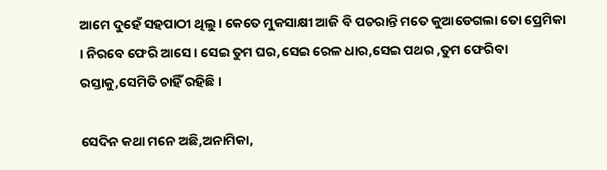ଆମେ ଦୁହେଁ ସହପାଠୀ ଥିଲୁ। କେତେ ମୁକସାକ୍ଷୀ ଆଜି ବି ପଚରାନ୍ତି ମତେ କୁଆଡେଗଲା ତୋ ପ୍ରେମିକା । ନିରବେ ଫେରି ଆସେ । ସେଇ ତୁମ ଘର,ସେଇ ରେଳ ଧାର,ସେଇ ପଥର ,ତୁମ ଫେରିବା ରସ୍ତାକୁ,ସେମିତି ଚାହିଁ ରହିଛି।

ସେଦିନ କଥା ମନେ ଅଛି,ଅନାମିକା,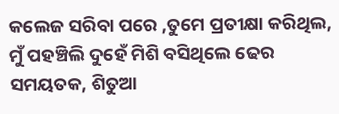କଲେଜ ସରିବା ପରେ ,ତୁମେ ପ୍ରତୀକ୍ଷା କରିଥିଲ, ମୁଁ ପହଞ୍ଚିଲି ଦୁହେଁ ମିଶି ବସିଥିଲେ ଢେର ସମୟତକ, ଶିତୁଆ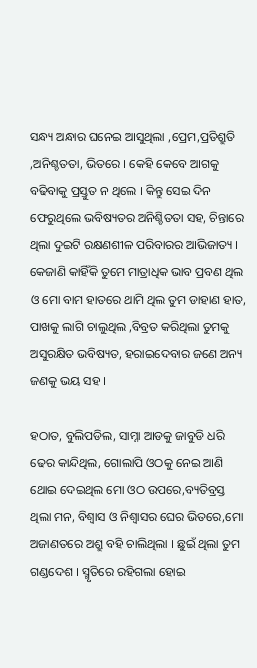ସନ୍ଧ୍ୟ ଅନ୍ଧାର ଘନେଇ ଆସୁଥିଲା ,ପ୍ରେମ,ପ୍ରତିଶ୍ରୁତି ,ଅନିଶ୍ଚତତା, ଭିତରେ । କେହି କେବେ ଆଗକୁ ବଢିବାକୁ ପ୍ରସ୍ତୁତ ନ ଥିଲେ । କିନ୍ତୁ ସେଇ ଦିନ ଫେରୁଥିଲେ ଭବିଷ୍ୟତର ଅନିଶ୍ଚିତତା ସହ, ଚିନ୍ତାରେ ଥିଲା ଦୁଇଟି ରକ୍ଷଣଶୀଳ ପରିବାରର ଆଭିଜାତ୍ୟ । କେଜାଣି କାହିଁକି ତୁମେ ମାତ୍ରାଧିକ ଭାବ ପ୍ରବଣ ଥିଲ ଓ ମୋ ବାମ ହାତରେ ଥାମି ଥିଲ ତୁମ ଡାହାଣ ହାତ, ପାଖକୁ ଲାଗି ଚାଲୁଥିଲ ,ବିବ୍ରତ କରିଥିଲା ତୁମକୁ ଅସୁରକ୍ଷିତ ଭବିଷ୍ୟତ, ହରାଇଦେବାର ଜଣେ ଅନ୍ୟ ଜଣକୁ ଭୟ ସହ ।

ହଠାତ, ବୁଲିପଡିଲ, ସାମ୍ନା ଆଡକୁ ଜାବୁଡି ଧରି ଢେର କାନ୍ଦିଥିଲ, ଗୋଲାପି ଓଠକୁ ନେଇ ଆଣି ଥୋଇ ଦେଇଥିଲ ମୋ ଓଠ ଉପରେ,ବ୍ୟତିବ୍ରସ୍ତ ଥିଲା ମନ, ବିଶ୍ଵାସ ଓ ନିଶ୍ବାସର ଘେର ଭିତରେ,ମୋ ଅଜାଣତରେ ଅଶ୍ରୁ ବହି ଚାଲିଥିଲା । ଛୁଇଁ ଥିଲା ତୁମ ଗଣ୍ଡଦେଶ । ସ୍ମୃତିରେ ରହିଗଲା ହୋଇ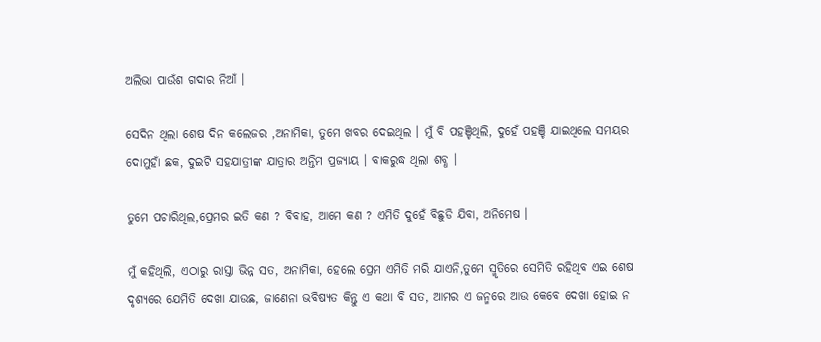ଅଲିଭା ପାଉଁଶ ଗଦାର ନିଆଁ ।

ସେଦିନ ଥିଲା ଶେଷ ଦିନ କଲେଜର ,ଅନାମିକା, ତୁମେ ଖବର ଦେଇଥିଲ । ମୁଁ ବି ପହଞ୍ଚିଥିଲି, ଦୁହେଁ ପହଞ୍ଚି ଯାଇଥିଲେ ସମୟର ଦୋମୁହାଁ ଛକ, ଦୁଇଟି ସହଯାତ୍ରୀଙ୍କ ଯାତ୍ରାର ଅନ୍ତିମ ପ୍ରଜ୍ୟାୟ । ବାକରୁଦ୍ଧ ଥିଲା ଶବ୍ଧ ।

ତୁମେ ପଚାରିଥିଲ,ପ୍ରେମର ଇତି କଣ ? ବିବାହ, ଆମେ କଣ ? ଏମିତି ଦୁହେଁ ବିଛୁଡି ଯିବା, ଅନିମେଷ ।

ମୁଁ କହିଥିଲି, ଏଠାରୁ ରାସ୍ତା ଭିନ୍ନ ସତ, ଅନାମିକା, ହେଲେ ପ୍ରେମ ଏମିତି ମରି ଯାଏନି,ତୁମେ ସ୍ମୃତିରେ ସେମିତି ରହିଥିବ ଏଇ ଶେଷ ଦୃଶ୍ୟରେ ଯେମିତି ଦେଖା ଯାଉଛ, ଜାଣେନା ଭବିଷ୍ୟତ କିନ୍ତୁ ଏ କଥା ବି ସତ, ଆମର ଏ ଜନ୍ମରେ ଆଉ କେବେ ଦେଖା ହୋଇ ନ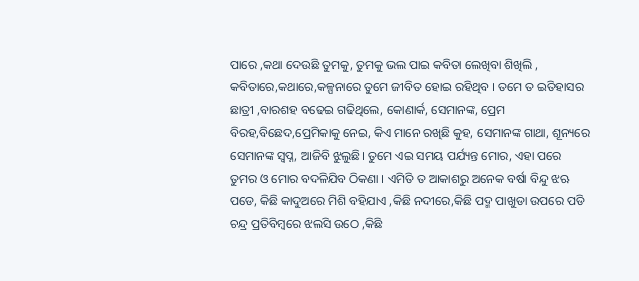ପାରେ ,କଥା ଦେଉଛି ତୁମକୁ, ତୁମକୁ ଭଲ ପାଇ କବିତା ଲେଖିବା ଶିଖିଲି , କବିତାରେ,କଥାରେ,କଳ୍ପନାରେ ତୁମେ ଜୀବିତ ହୋଇ ରହିଥିବ । ତମେ ତ ଇତିହାସର ଛାତ୍ରୀ ,ବାରଶହ ବଢେଇ ଗଢିଥିଲେ, କୋଣାର୍କ, ସେମାନଙ୍କ, ପ୍ରେମ ବିରହ,ବିଛେଦ,ପ୍ରେମିକାକୁ ନେଇ, କିଏ ମାନେ ରଖିଛି କୁହ, ସେମାନଙ୍କ ଗାଥା, ଶୂନ୍ୟରେ ସେମାନଙ୍କ ସ୍ଵପ୍ନ, ଆଜିବି ଝୁଲୁଛି। ତୁମେ ଏଇ ସମୟ ପର୍ଯ୍ୟନ୍ତ ମୋର, ଏହା ପରେ ତୁମର ଓ ମୋର ବଦଳିଯିବ ଠିକଣା । ଏମିତି ତ ଆକାଶରୁ ଅନେକ ବର୍ଷା ବିନ୍ଦୁ ଝଋ ପଡେ, କିଛି କାଦୁଅରେ ମିଶି ବହିଯାଏ ,କିଛି ନଦୀରେ,କିଛି ପଦ୍ମ ପାଖୁଡା ଉପରେ ପଡି ଚନ୍ଦ୍ର ପ୍ରତିବିମ୍ବରେ ଝଲସି ଉଠେ ,କିଛି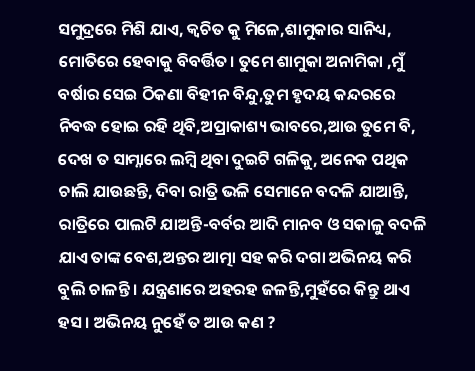ସମୁଦ୍ରରେ ମିଶି ଯାଏ, କ୍ଵଚିତ କୁ ମିଳେ,ଶାମୁକାର ସାନିଧ୍ୟ, ମୋତିରେ ହେବାକୁ ବିବର୍ତ୍ତିତ। ତୁମେ ଶାମୁକା ଅନାମିକା ,ମୁଁ ବର୍ଷାର ସେଇ ଠିକଣା ବିହୀନ ବିନ୍ଦୁ,ତୁମ ହୃଦୟ କନ୍ଦରରେ ନିବଦ୍ଧ ହୋଇ ରହି ଥିବି,ଅପ୍ରାକାଶ୍ୟ ଭାବରେ,ଆଉ ତୁମେ ବି, ଦେଖ ତ ସାମ୍ନାରେ ଲମ୍ବି ଥିବା ଦୁଇଟି ଗଳିକୁ, ଅନେକ ପଥିକ ଚାଲି ଯାଉଛନ୍ତି, ଦିବା ରାତ୍ରି ଭଳି ସେମାନେ ବଦଳି ଯାଆନ୍ତି, ରାତ୍ରିରେ ପାଲଟି ଯାଅନ୍ତି-ବର୍ବର ଆଦି ମାନବ ଓ ସକାଳୁ ବଦଳି ଯାଏ ତାଙ୍କ ବେଶ,ଅନ୍ତର ଆତ୍ମା ସହ କରି ଦଗା ଅଭିନୟ କରି ବୁଲି ଚାଳନ୍ତି। ଯନ୍ତ୍ରଣାରେ ଅହରହ ଜଳନ୍ତି,ମୁହଁରେ କିନ୍ତୁ ଥାଏ ହସ । ଅଭିନୟ ନୁହେଁ ତ ଆଉ କଣ ?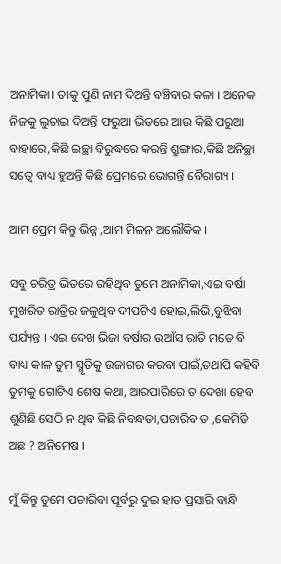ଅନାମିକା। ତାକୁ ପୁଣି ନାମ ଦିଅନ୍ତି ବଞ୍ଚିବାର କଳା । ଅନେକ ନିଜକୁ ଲୁଚାଇ ଦିଅନ୍ତି ଫରୁଆ ଭିତରେ ଆଉ କିଛି ପରୁଆ ବାହାରେ,କିଛି ଇଚ୍ଛା ବିରୁଦ୍ଧରେ କରନ୍ତି ଶ୍ରୁଙ୍ଗାର,କିଛି ଅନିଚ୍ଛା ସତ୍ବେ ବାଧ୍ୟ ହୁଅନ୍ତି କିଛି ପ୍ରେମରେ ଭୋଗନ୍ତି ବୈରାଗ୍ୟ ।

ଆମ ପ୍ରେମ କିନ୍ତୁ ଭିନ୍ନ ,ଆମ ମିଳନ ଅଲୌକିକ ।

ସବୁ ଚରିତ୍ର ଭିତରେ ରହିଥିବ ତୁମେ ଅନାମିକା,ଏଇ ବର୍ଷା ମୁଖରିତ ରାତ୍ରିର ଜଳୁଥିବ ଦୀପଟିଏ ହୋଇ,ଲିଭି,ବୁଝିବା ପର୍ଯ୍ୟନ୍ତ । ଏଇ ଦେଖ ଭିଜା ବର୍ଷାର ଉଆଁସ ରାତି ମତେ ବି ବାଧ୍ୟ କାଳ ତୁମ ସ୍ମୃତିକୁ ଉଜାଗର କରବା ପାଇଁ,ତଥାପି କହିବି ତୁମକୁ ଗୋଟିଏ ଶେଷ କଥା, ଆରପାରିରେ ତ ଦେଖା ହେବ ଶୁଣିଛି ସେଠି ନ ଥିବ କିଛି ନିବନ୍ଧତା,ପଚାରିବ ତ ,କେମିତି ଅଛ ? ଅନିମେଷ ।

ମୁଁ କିନ୍ତୁ ତୁମେ ପଚାରିବା ପୂର୍ବରୁ ଦୁଇ ହାତ ପ୍ରସାରି ବାନ୍ଧି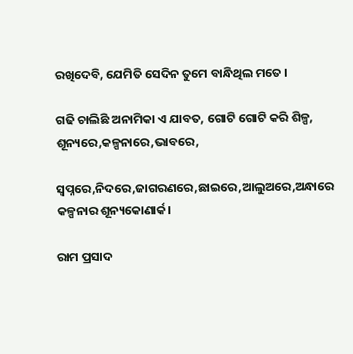ରଖିଦେବି, ଯେମିତି ସେଦିନ ତୁମେ ବାନ୍ଧିଥିଲ ମତେ ।

ଗଢି ଚାଲିଛି ଅନାମିକା ଏ ଯାବତ, ଗୋଟି ଗୋଟି କରି ଶିଳ୍ପ, ଶୂନ୍ୟରେ,କଳ୍ପନାରେ,ଭାବରେ,

ସ୍ଵପ୍ନରେ,ନିଦରେ,ଜାଗରଣରେ,ଛାଇରେ,ଆଲୁଅରେ,ଅନ୍ଧାରେ କଳ୍ପନାର ଶୂନ୍ୟକୋଣାର୍କ।

ରାମ ପ୍ରସାଦ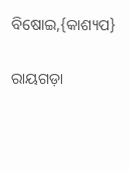ବିଷୋଇ,{କାଶ୍ୟପ}

ରାୟଗଡ଼ା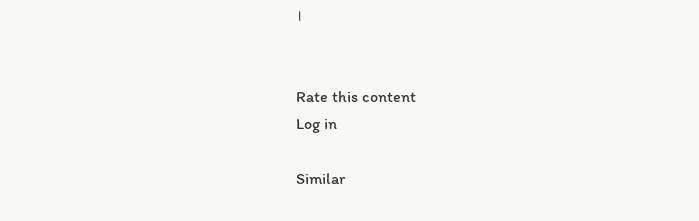।


Rate this content
Log in

Similar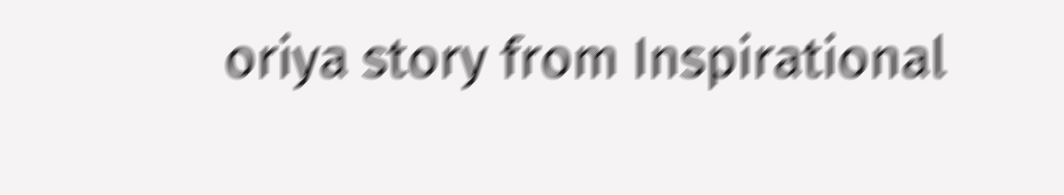oriya story from Inspirational